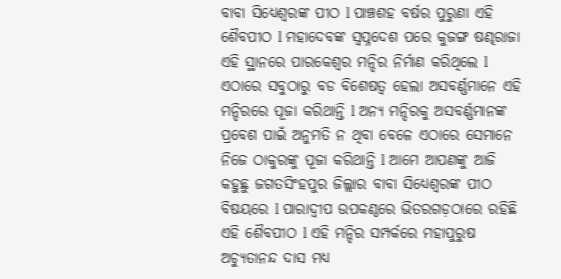ବାବା ସିଧ୍ୟେଶ୍ୱରଙ୍କ ପୀଠ l ପାଞ୍ଚଶହ ବର୍ଷର ପୁରୁଣା ଏହି ଶୈବପୀଠ l ମହାଦେବଙ୍କ ସ୍ବପ୍ନଦେଶ ପରେ କୁଜଙ୍ଗ ଷଣ୍ଢରାଜା ଏହି ସ୍ଥାନରେ ପାରକେଶ୍ୱର ମନ୍ଦିର ନିର୍ମାଣ କରିଥିଲେ l ଏଠାରେ ସବୁଠାରୁ ବଡ ବିଶେଷତ୍ବ ହେଲା ଅସବର୍ଣ୍ଣମାନେ ଏହି ମନ୍ଦିରରେ ପୂଜା କରିଥାନ୍ତି l ଅନ୍ୟ ମନ୍ଦିରକୁ ଅସବର୍ଣ୍ଣମାନଙ୍କ ପ୍ରବେଶ ପାଇଁ ଅନୁମତି ନ ଥିବା ବେଳେ ଏଠାରେ ସେମାନେ ନିଜେ ଠାକୁରଙ୍କୁ ପୂଜା କରିଥାନ୍ତି l ଆମେ ଆପଣଙ୍କୁ ଆଜି କହୁଛୁ ଜଗତସିଂହପୁର ଜିଲ୍ଲାର ବାବା ସିଧ୍ୟେଶ୍ୱରଙ୍କ ପୀଠ ବିଷୟରେ l ପାରାଦ୍ୱୀପ ଉପକଣ୍ଠରେ ଭିତରଗଡ଼ଠାରେ ରହିଛି ଏହି ଶୈବପୀଠ l ଏହି ମନ୍ଦିର ସମ୍ପର୍କରେ ମହାପୁରୁଷ ଅଚ୍ୟୁତାନନ୍ଦ ଦାସ ମଧ୍ୟ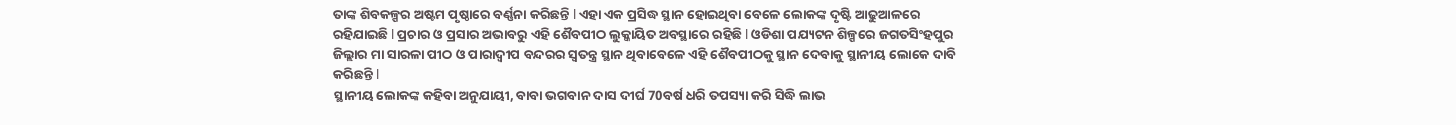ତାଙ୍କ ଶିବକଳ୍ପର ଅଷ୍ଟମ ପୃଷ୍ଠାରେ ବର୍ଣ୍ଣନା କରିଛନ୍ତି l ଏହା ଏକ ପ୍ରସିଦ୍ଧ ସ୍ଥାନ ହୋଇଥିବା ବେଳେ ଲୋକଙ୍କ ଦୃଷ୍ଟି ଆଢୁଆଳରେ ରହିଯାଇଛି l ପ୍ରଚାର ଓ ପ୍ରସାର ଅଭାବରୁ ଏହି ଶୈବପୀଠ ଲୁକ୍କାୟିତ ଅବସ୍ଥାରେ ରହିଛି l ଓଡିଶା ପଯ୍ୟଟନ ଶିଳ୍ପରେ ଜଗତସିଂହପୁର ଜିଲ୍ଲାର ମା ସାରଳା ପୀଠ ଓ ପାରାଦ୍ୱୀପ ବନ୍ଦରର ସ୍ୱତନ୍ତ୍ର ସ୍ଥାନ ଥିବାବେଳେ ଏହି ଶୈବପୀଠକୁ ସ୍ଥାନ ଦେବାକୁ ସ୍ଥାନୀୟ ଲୋକେ ଦାବି କରିଛନ୍ତି l
ସ୍ଥାନୀୟ ଲୋକଙ୍କ କହିବା ଅନୁଯାୟୀ, ବାବା ଭଗବାନ ଦାସ ଦୀର୍ଘ 70ବର୍ଷ ଧରି ତପସ୍ୟା କରି ସିଦ୍ଧି ଲାଭ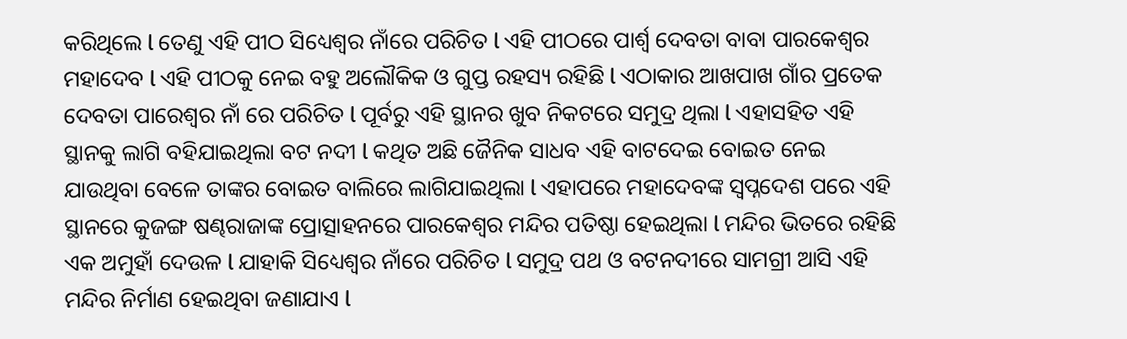କରିଥିଲେ l ତେଣୁ ଏହି ପୀଠ ସିଧ୍ୟେଶ୍ୱର ନାଁରେ ପରିଚିତ l ଏହି ପୀଠରେ ପାର୍ଶ୍ୱ ଦେବତା ବାବା ପାରକେଶ୍ୱର ମହାଦେବ l ଏହି ପୀଠକୁ ନେଇ ବହୁ ଅଲୌକିକ ଓ ଗୁପ୍ତ ରହସ୍ୟ ରହିଛି l ଏଠାକାର ଆଖପାଖ ଗାଁର ପ୍ରତେକ ଦେବତା ପାରେଶ୍ୱର ନାଁ ରେ ପରିଚିତ l ପୂର୍ବରୁ ଏହି ସ୍ଥାନର ଖୁବ ନିକଟରେ ସମୁଦ୍ର ଥିଲା l ଏହାସହିତ ଏହି ସ୍ଥାନକୁ ଲାଗି ବହିଯାଇଥିଲା ବଟ ନଦୀ l କଥିତ ଅଛି ଜୈନିକ ସାଧବ ଏହି ବାଟଦେଇ ବୋଇତ ନେଇ ଯାଉଥିବା ବେଳେ ତାଙ୍କର ବୋଇତ ବାଲିରେ ଲାଗିଯାଇଥିଲା l ଏହାପରେ ମହାଦେବଙ୍କ ସ୍ବପ୍ନଦେଶ ପରେ ଏହି ସ୍ଥାନରେ କୁଜଙ୍ଗ ଷଣ୍ଢରାଜାଙ୍କ ପ୍ରୋତ୍ସାହନରେ ପାରକେଶ୍ୱର ମନ୍ଦିର ପତିଷ୍ଠା ହେଇଥିଲା l ମନ୍ଦିର ଭିତରେ ରହିଛି ଏକ ଅମୁହାଁ ଦେଉଳ l ଯାହାକି ସିଧ୍ୟେଶ୍ୱର ନାଁରେ ପରିଚିତ l ସମୁଦ୍ର ପଥ ଓ ବଟନଦୀରେ ସାମଗ୍ରୀ ଆସି ଏହି ମନ୍ଦିର ନିର୍ମାଣ ହେଇଥିବା ଜଣାଯାଏ l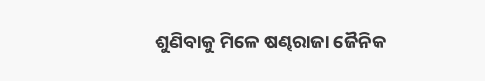ଶୁଣିବାକୁ ମିଳେ ଷଣ୍ଢରାଜା ଜୈନିକ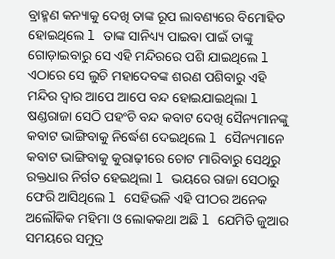ବ୍ରାହ୍ମଣ କନ୍ୟାକୁ ଦେଖି ତାଙ୍କ ରୂପ ଲାବଣ୍ୟରେ ବିମୋହିତ ହୋଇଥିଲେ l ତାଙ୍କ ସାନିଧ୍ୟ୍ୟ ପାଇବା ପାଇଁ ତାଙ୍କୁ ଗୋଡ଼ାଇବାରୁ ସେ ଏହି ମନ୍ଦିରରେ ପଶି ଯାଇଥିଲେ l ଏଠାରେ ସେ ଲୁଚି ମହାଦେବଙ୍କ ଶରଣ ପଶିବାରୁ ଏହି ମନ୍ଦିର ଦ୍ୱାର ଆପେ ଆପେ ବନ୍ଦ ହୋଇଯାଇଥିଲା l ଷଣ୍ଡରାଜା ସେଠି ପହଂଚି ବନ୍ଦ କବାଟ ଦେଖି ସୈନ୍ୟମାନଙ୍କୁ କବାଟ ଭାଙ୍ଗିବାକୁ ନିର୍ଦ୍ଧେଶ ଦେଇଥିଲେ l ସୈନ୍ୟମାନେ କବାଟ ଭାଙ୍ଗିବାକୁ କୁରାଢ଼ୀରେ ଚୋଟ ମାରିବାରୁ ସେଥିରୁ ରକ୍ତଧାର ନିର୍ଗତ ହେଇଥିଲା l ଭୟରେ ରାଜା ସେଠାରୁ ଫେରି ଆସିଥିଲେ l ସେହିଭଳି ଏହି ପୀଠର ଅନେକ ଅଲୌକିକ ମହିମା ଓ ଲୋକକଥା ଅଛି l ଯେମିତି ଜୁଆର ସମୟରେ ସମୁଦ୍ର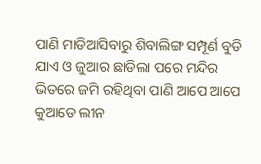ପାଣି ମାଡିଆସିବାରୁ ଶିବାଲିଙ୍ଗ ସମ୍ପୂର୍ଣ ବୁଡି ଯାଏ ଓ ଜୁଆର ଛାଡିଲା ପରେ ମନ୍ଦିର ଭିତରେ ଜମି ରହିଥିବା ପାଣି ଆପେ ଆପେ କୁଆଡେ ଲୀନ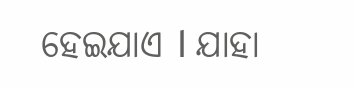ହେଇଯାଏ l ଯାହା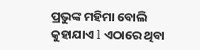ପ୍ରଭୁଙ୍କ ମହିମା ବୋଲି କୁହାଯାଏ l ଏଠାରେ ଥିବା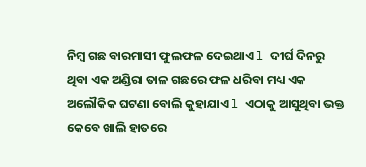ନିମ୍ୱ ଗଛ ବାରମାସୀ ଫୁଲଫଳ ଦେଇଥାଏ l ଦୀର୍ଘ ଦିନରୁ ଥିବା ଏକ ଅଣ୍ଡିରା ତାଳ ଗଛରେ ଫଳ ଧରିବା ମଧ୍ୟ ଏକ ଅଲୌକିକ ଘଟଣା ବୋଲି କୁହାଯାଏ l ଏଠାକୁ ଆସୁଥିବା ଭକ୍ତ କେବେ ଖାଲି ହାତରେ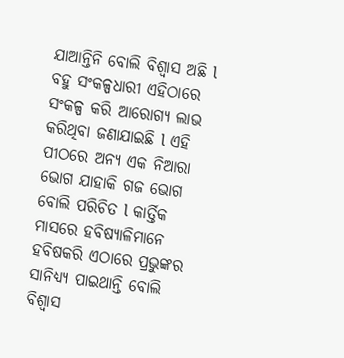ଯାଆନ୍ତିନି ବୋଲି ବିଶ୍ୱାସ ଅଛି l ବହୁ ସଂକଳ୍ପଧାରୀ ଏହିଠାରେ ସଂକଳ୍ପ କରି ଆରୋଗ୍ୟ ଲାଭ କରିଥିବା ଜଣାଯାଇଛି l ଏହି ପୀଠରେ ଅନ୍ୟ ଏକ ନିଆରା ଭୋଗ ଯାହାକି ଗଜ ଭୋଗ ବୋଲି ପରିଚିତ l କାର୍ତ୍ତିକ ମାସରେ ହବିଷ୍ୟାଳିମାନେ ହବିଷକରି ଏଠାରେ ପ୍ରଭୁଙ୍କର ସାନିଧ୍ୟ୍ୟ ପାଇଥାନ୍ତି ବୋଲି ବିଶ୍ୱାସ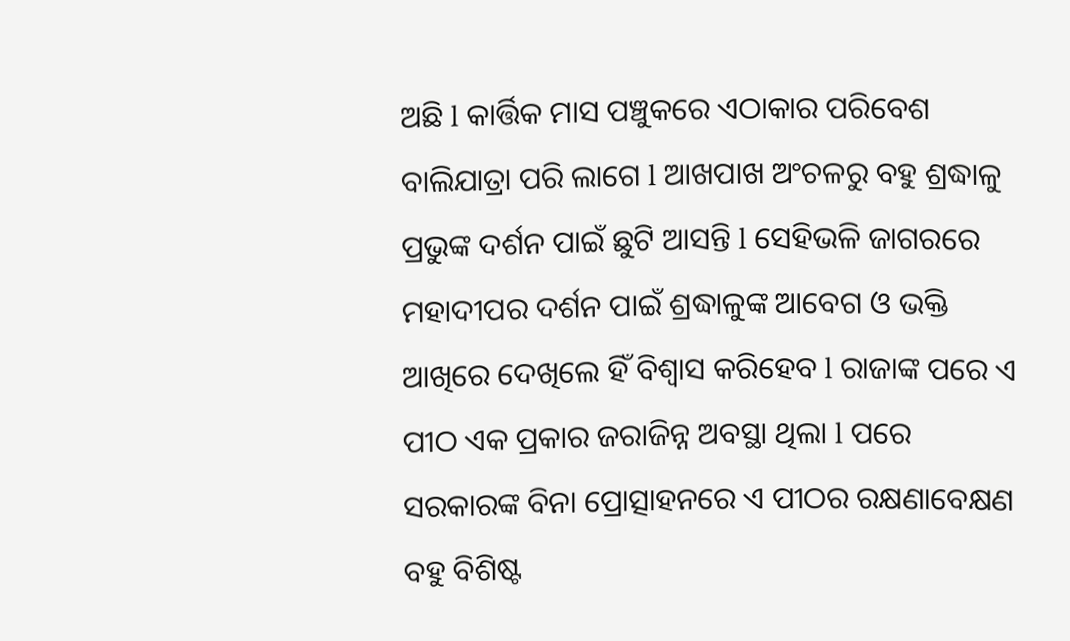ଅଛି l କାର୍ତ୍ତିକ ମାସ ପଞ୍ଚୁକରେ ଏଠାକାର ପରିବେଶ ବାଲିଯାତ୍ରା ପରି ଲାଗେ l ଆଖପାଖ ଅଂଚଳରୁ ବହୁ ଶ୍ରଦ୍ଧାଳୁ ପ୍ରଭୁଙ୍କ ଦର୍ଶନ ପାଇଁ ଛୁଟି ଆସନ୍ତି l ସେହିଭଳି ଜାଗରରେ ମହାଦୀପର ଦର୍ଶନ ପାଇଁ ଶ୍ରଦ୍ଧାଳୁଙ୍କ ଆବେଗ ଓ ଭକ୍ତି ଆଖିରେ ଦେଖିଲେ ହିଁ ବିଶ୍ୱାସ କରିହେବ l ରାଜାଙ୍କ ପରେ ଏ ପୀଠ ଏକ ପ୍ରକାର ଜରାଜିନ୍ନ ଅବସ୍ଥା ଥିଲା l ପରେ ସରକାରଙ୍କ ବିନା ପ୍ରୋତ୍ସାହନରେ ଏ ପୀଠର ରକ୍ଷଣାବେକ୍ଷଣ ବହୁ ବିଶିଷ୍ଟ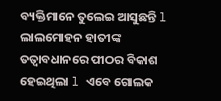ବ୍ୟକ୍ତିମାନେ ତୁଲେଇ ଆସୁଛନ୍ତି l ଲାଲମୋହନ ହାତୀଙ୍କ ତତ୍ୱାବଧାନରେ ପୀଠର ବିକାଶ ହେଇଥିଲା l ଏବେ ଗୋଲକ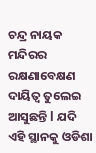ଚନ୍ଦ୍ର ନାୟକ ମନ୍ଦିରର ରକ୍ଷଣାବେକ୍ଷଣ ଦାୟିତ୍ୱ ତୁଲେଇ ଆସୁଛନ୍ତି l ଯଦି ଏହି ସ୍ଥାନକୁ ଓଡିଶା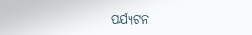ପର୍ଯ୍ୟଟନ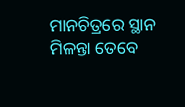ମାନଚିତ୍ରରେ ସ୍ଥାନ ମିଳନ୍ତା ତେବେ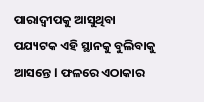ପାରାଦ୍ୱୀପକୁ ଆସୁଥିବା ପଯ୍ୟଟକ ଏହି ସ୍ଥାନକୁ ବୁଲିବାକୁ ଆସନ୍ତେ l ଫଳରେ ଏଠାକାର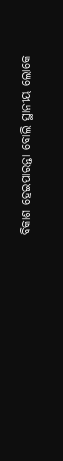ବିକାଶ ହେଇପାରନ୍ତା ବୋଲି ସ୍ଥାନୀୟ ଲୋକେ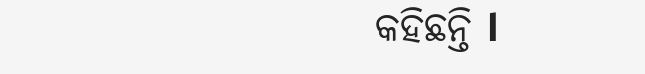କହିଛନ୍ତି l